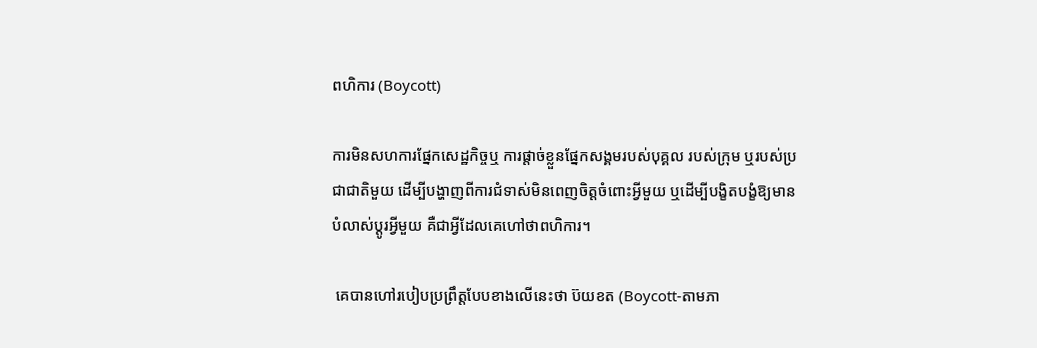ពហិការ (Boycott)

ការមិនសហការផ្នែកសេដ្ឋកិច្ចឬ ការផ្តាច់ខ្លួនផ្នែកសង្គមរបស់បុគ្គល របស់ក្រុម ឬរបស់ប្រជាជាតិមួយ ដើម្បីបង្ហាញពីការជំទាស់មិនពេញចិត្តចំពោះអ្វីមួយ ឬដើម្បីបង្ខិតបង្ខំឱ្យមានបំលាស់ប្តូរអ្វីមួយ គឺជាអ្វីដែលគេហៅថាពហិការ។

 គេបានហៅរបៀបប្រព្រឹត្តបែបខាងលើនេះថា ប៊យខត (Boycott-តាមភា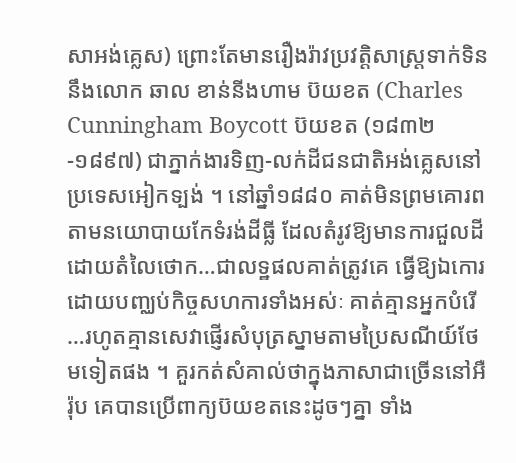សាអង់គ្លេស) ព្រោះតែមានរឿងរ៉ាវប្រវត្តិសាស្ត្រទាក់ទិននឹងលោក ឆាល ខាន់នីងហាម ប៊យខត (Charles Cunningham Boycott ប៊យខត (១៨៣២-១៨៩៧) ជាភ្នាក់ងារទិញ-លក់ដីជនជាតិអង់គ្លេសនៅប្រទេសអៀកទ្បង់ ។ នៅឆ្នាំ១៨៨០ គាត់មិនព្រមគោរពតាមនយោបាយកែទំរង់ដីធ្លី ដែលតំរូវឱ្យមានការជួលដីដោយតំលៃថោក…ជាលទ្ឋផលគាត់ត្រូវគេ ធ្វើឱ្យឯកោរដោយបញ្ឈប់កិច្ចសហការទាំងអស់ៈ គាត់គ្មានអ្នកបំរើ…រហូតគ្មានសេវាផ្ញើរសំបុត្រស្នាមតាមប្រៃសណីយ៍ថែមទៀតផង ។ គួរកត់សំគាល់ថាក្នុងភាសាជាច្រើននៅអឺរ៉ុប គេបានប្រើពាក្យប៊យខតនេះដូចៗគ្នា ទាំង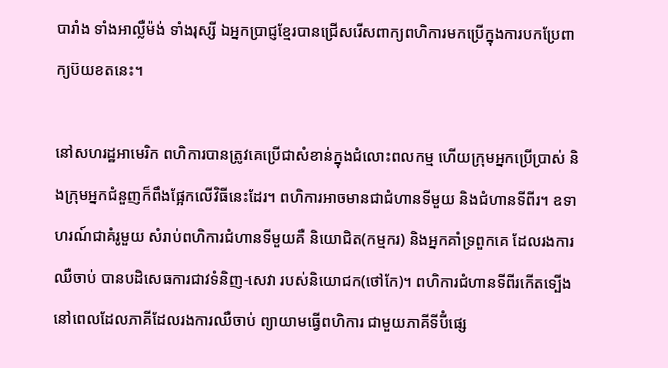បារាំង ទាំងអាល្លឺម៉ង់ ទាំងរុស្សី ឯអ្នកប្រាជ្ញខ្មែរបានជ្រើសរើសពាក្យពហិការមកប្រើក្នុងការបកប្រែពាក្យប៊យខតនេះ។

នៅសហរដ្ឋអាមេរិក ពហិការបានត្រូវគេប្រើជាសំខាន់ក្នុងជំលោះពលកម្ម ហើយក្រុមអ្នកប្រើប្រាស់ និងក្រុមអ្នកជំនួញក៏ពឹងផ្អែកលើវិធីនេះដែរ។ ពហិការអាចមានជាជំហានទីមួយ និងជំហានទីពីរ។ ឧទាហរណ៍ជាគំរូមួយ សំរាប់ពហិការជំហានទីមួយគឺ និយោជិត(កម្មករ) និងអ្នកគាំទ្រពួកគេ ដែលរងការឈឺចាប់ បានបដិសេធការជាវទំនិញ-សេវា របស់និយោជក(ថៅកែ)។ ពហិការជំហានទីពីរកើតទ្បើង នៅពេលដែលភាគីដែលរងការឈឺចាប់ ព្យាយាមធ្វើពហិការ ជាមួយភាគីទីបីំផ្សេ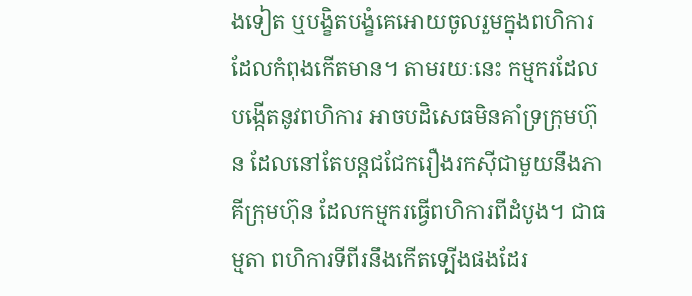ងទៀត ឬបង្ខិតបង្ខំគេអោយចូលរួមក្នុងពហិការដែលកំពុងកើតមាន។ តាមរយៈនេះ កម្មករដែល បង្កើតនូវពហិការ អាចបដិសេធមិនគាំទ្រក្រុមហ៊ុន ដែលនៅតែបន្តជជែករឿងរកស៊ីជាមួយនឹងភាគីក្រុមហ៊ុន ដែលកម្មករធ្វើពហិការពីដំបូង។ ជាធម្មតា ពហិការទីពីរនឹងកើតទ្បើងផងដែរ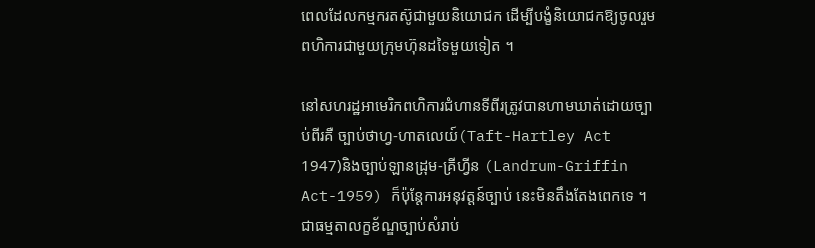ពេលដែលកម្មករតស៊ូជាមួយនិយោជក ដើម្បីបង្ខំនិយោជកឱ្យចូលរួមពហិការជាមួយក្រុមហ៊ុនដទៃមួយទៀត ។

នៅសហរដ្ឋអាមេរិកពហិការជំហានទីពីរត្រូវបានហាមឃាត់ដោយច្បាប់ពីរគឺ ច្បាប់ថាហ្វ-ហាតលេយ៍(Taft-Hartley Act 1947)និងច្បាប់ឡានដ្រុម-គ្រីហ្វីន (Landrum-Griffin Act-1959) ក៏ប៉ុន្តែការអនុវត្តន៍ច្បាប់ នេះមិនតឹងតែងពេកទេ ។ជាធម្មតាលក្ខខ័ណ្ឌច្បាប់សំរាប់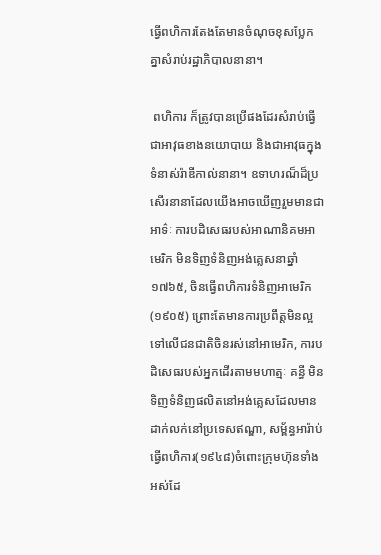ធ្វើពហិការតែងតែមានចំណុចខុសប្លែកគ្នាសំរាប់រដ្ឋាភិបាលនានា។

 ពហិការ ក៏ត្រូវបានប្រើផងដែរសំរាប់ធ្វើជាអាវុធខាងនយោបាយ និងជាអាវុធក្នុងទំនាស់រ៉ាឌីកាល់នានា។ ឧទាហរណ៏ដ៏ប្រសើរនានាដែលយើងអាចឃើញរួមមានជាអាទ៌ៈ ការបដិសេធរបស់អាណានិគមអាមេរិក មិនទិញទំនិញអង់គ្លេសនាឆ្នាំ១៧៦៥, ចិនធ្វើពហិការទំនិញអាមេរិក(១៩០៥) ព្រោះតែមានការប្រពឹត្តមិនល្អទៅលើជនជាតិចិនរស់នៅអាមេរិក, ការបដិសេធរបស់អ្នកដើរតាមមហាត្មៈ គន្ធី មិនទិញទំនិញផលិតនៅអង់គ្លេសដែលមានដាក់លក់នៅប្រទេសឥណ្ឌា, សម្ព័ន្ធអារ៉ាប់ធ្វើពហិការ(១៩៤៨)ចំពោះក្រុមហ៊ុនទាំងអស់ដែ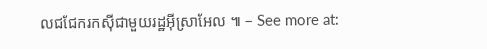លជជែករកស៊ីជាមួយរដ្ឋអ៊ីស្រាអែល ៕ – See more at: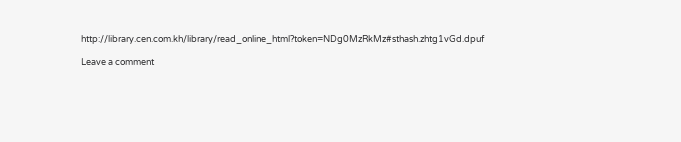http://library.cen.com.kh/library/read_online_html?token=NDg0MzRkMz#sthash.zhtg1vGd.dpuf

Leave a comment